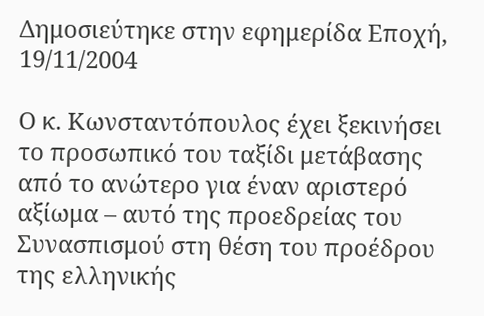Δημοσιεύτηκε στην εφημερίδα Εποχή, 19/11/2004

Ο κ. Κωνσταντόπουλος έχει ξεκινήσει το προσωπικό του ταξίδι μετάβασης από το ανώτερο για έναν αριστερό αξίωμα – αυτό της προεδρείας του Συνασπισμού στη θέση του προέδρου της ελληνικής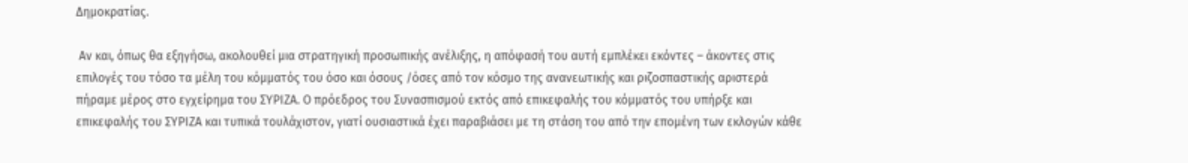Δημοκρατίας.

 Αν και, όπως θα εξηγήσω, ακολουθεί μια στρατηγική προσωπικής ανέλιξης, η απόφασή του αυτή εμπλέκει εκόντες – άκοντες στις επιλογές του τόσο τα μέλη του κόμματός του όσο και όσους /όσες από τον κόσμο της ανανεωτικής και ριζοσπαστικής αριστερά  πήραμε μέρος στο εγχείρημα του ΣΥΡΙΖΑ. Ο πρόεδρος του Συνασπισμού εκτός από επικεφαλής του κόμματός του υπήρξε και επικεφαλής του ΣΥΡΙΖΑ και τυπικά τουλάχιστον, γιατί ουσιαστικά έχει παραβιάσει με τη στάση του από την επομένη των εκλογών κάθε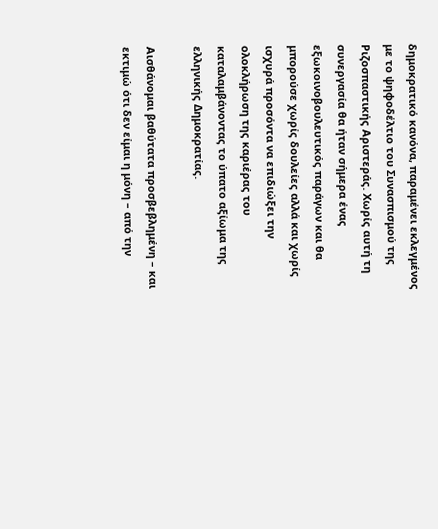δημοκρατικό κανόνα, παραμένει εκλεγμένος με το ψηφοδέλτιο του Συνασπισμού της Ριζοσπαστικής Αριστεράς. Χωρίς αυτή τη συνεργασία θα ήταν σήμερα ένας εξωκοινοβουλευτικός παράγων και θα μπορούσε χωρίς δουλείες αλλά και χωρίς ισχυρά προσόντα να επιδιώξει την ολοκλήρωση της καριέρας του καταλαμβάνοντας το ύπατο αξίωμα της ελληνικής Δημοκρατίας.

Αισθάνομαι βαθύτατα προσβεβλημένη – και εκτιμώ ότι δεν είμαι η μόνη – από την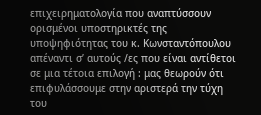επιχειρηματολογία που αναπτύσσουν ορισμένοι υποστηρικτές της υποψηφιότητας του κ. Κωνσταντόπουλου απέναντι σ’ αυτούς /ες που είναι αντίθετοι σε μια τέτοια επιλογή : μας θεωρούν ότι επιφυλάσσουμε στην αριστερά την τύχη του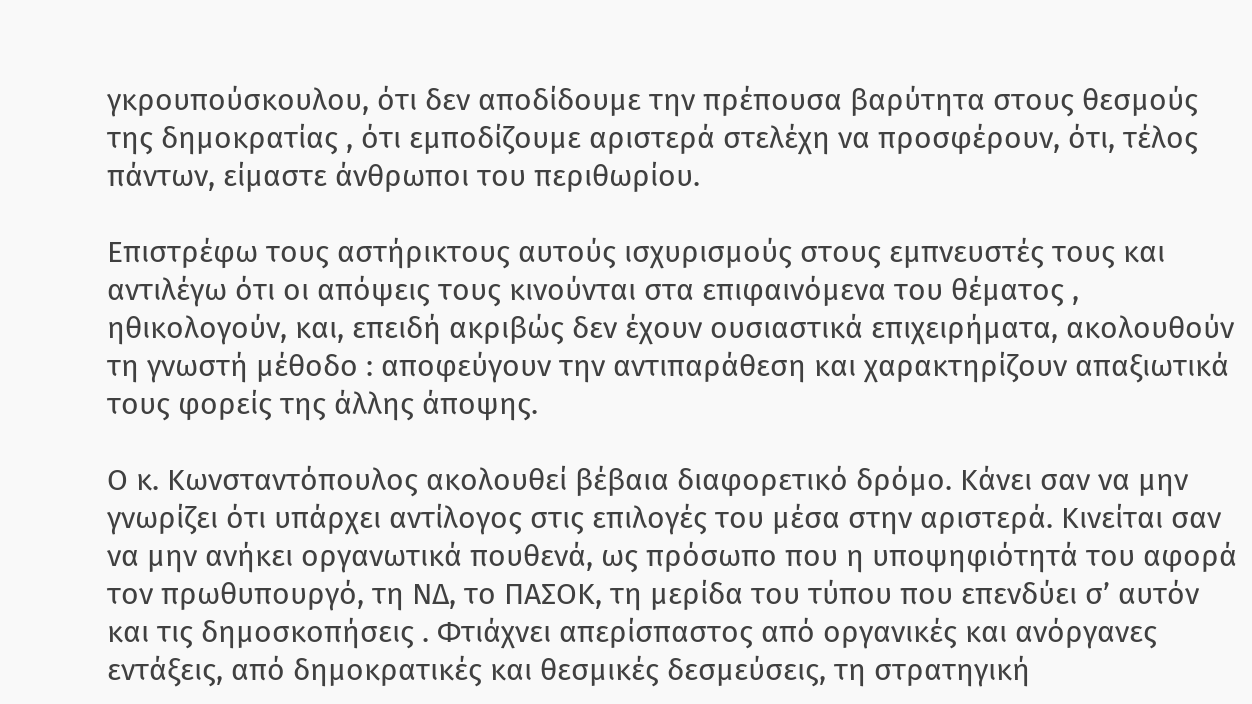γκρουπούσκουλου, ότι δεν αποδίδουμε την πρέπουσα βαρύτητα στους θεσμούς της δημοκρατίας , ότι εμποδίζουμε αριστερά στελέχη να προσφέρουν, ότι, τέλος πάντων, είμαστε άνθρωποι του περιθωρίου.

Επιστρέφω τους αστήρικτους αυτούς ισχυρισμούς στους εμπνευστές τους και αντιλέγω ότι οι απόψεις τους κινούνται στα επιφαινόμενα του θέματος , ηθικολογούν, και, επειδή ακριβώς δεν έχουν ουσιαστικά επιχειρήματα, ακολουθούν τη γνωστή μέθοδο : αποφεύγουν την αντιπαράθεση και χαρακτηρίζουν απαξιωτικά τους φορείς της άλλης άποψης.

Ο κ. Κωνσταντόπουλος ακολουθεί βέβαια διαφορετικό δρόμο. Κάνει σαν να μην γνωρίζει ότι υπάρχει αντίλογος στις επιλογές του μέσα στην αριστερά. Κινείται σαν να μην ανήκει οργανωτικά πουθενά, ως πρόσωπο που η υποψηφιότητά του αφορά τον πρωθυπουργό, τη ΝΔ, το ΠΑΣΟΚ, τη μερίδα του τύπου που επενδύει σ’ αυτόν και τις δημοσκοπήσεις . Φτιάχνει απερίσπαστος από οργανικές και ανόργανες εντάξεις, από δημοκρατικές και θεσμικές δεσμεύσεις, τη στρατηγική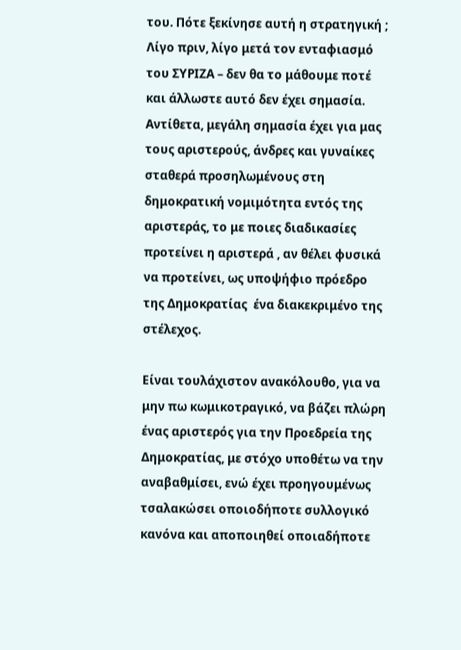του. Πότε ξεκίνησε αυτή η στρατηγική ;  Λίγο πριν, λίγο μετά τον ενταφιασμό του ΣΥΡΙΖΑ – δεν θα το μάθουμε ποτέ και άλλωστε αυτό δεν έχει σημασία. Αντίθετα, μεγάλη σημασία έχει για μας τους αριστερούς, άνδρες και γυναίκες σταθερά προσηλωμένους στη δημοκρατική νομιμότητα εντός της αριστεράς, το με ποιες διαδικασίες προτείνει η αριστερά , αν θέλει φυσικά να προτείνει, ως υποψήφιο πρόεδρο της Δημοκρατίας  ένα διακεκριμένο της στέλεχος.

Είναι τουλάχιστον ανακόλουθο, για να μην πω κωμικοτραγικό, να βάζει πλώρη ένας αριστερός για την Προεδρεία της Δημοκρατίας, με στόχο υποθέτω να την αναβαθμίσει, ενώ έχει προηγουμένως τσαλακώσει οποιοδήποτε συλλογικό κανόνα και αποποιηθεί οποιαδήποτε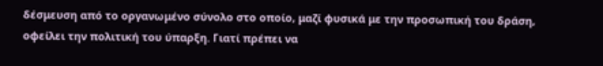δέσμευση από το οργανωμένο σύνολο στο οποίο, μαζί φυσικά με την προσωπική του δράση, οφείλει την πολιτική του ύπαρξη. Γιατί πρέπει να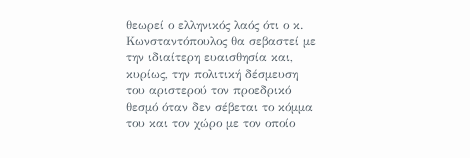θεωρεί ο ελληνικός λαός ότι ο κ. Κωνσταντόπουλος θα σεβαστεί με την ιδιαίτερη ευαισθησία και, κυρίως, την πολιτική δέσμευση του αριστερού τον προεδρικό θεσμό όταν δεν σέβεται το κόμμα του και τον χώρο με τον οποίο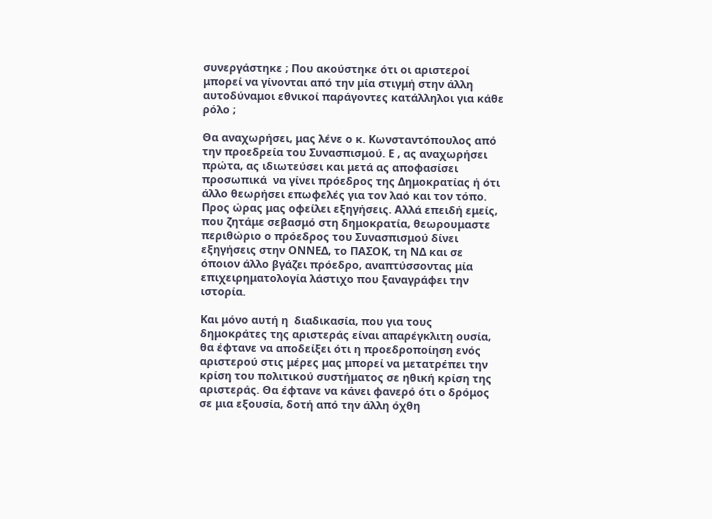συνεργάστηκε ; Που ακούστηκε ότι οι αριστεροί μπορεί να γίνονται από την μία στιγμή στην άλλη αυτοδύναμοι εθνικοί παράγοντες κατάλληλοι για κάθε ρόλο ;

Θα αναχωρήσει, μας λένε ο κ. Κωνσταντόπουλος από την προεδρεία του Συνασπισμού. Ε , ας αναχωρήσει πρώτα, ας ιδιωτεύσει και μετά ας αποφασίσει προσωπικά  να γίνει πρόεδρος της Δημοκρατίας ή ότι άλλο θεωρήσει επωφελές για τον λαό και τον τόπο. Προς ώρας μας οφείλει εξηγήσεις. Αλλά επειδή εμείς, που ζητάμε σεβασμό στη δημοκρατία, θεωρουμαστε περιθώριο ο πρόεδρος του Συνασπισμού δίνει εξηγήσεις στην ΟΝΝΕΔ, το ΠΑΣΟΚ, τη ΝΔ και σε όποιον άλλο βγάζει πρόεδρο, αναπτύσσοντας μία επιχειρηματολογία λάστιχο που ξαναγράφει την ιστορία.

Και μόνο αυτή η  διαδικασία, που για τους δημοκράτες της αριστεράς είναι απαρέγκλιτη ουσία, θα έφτανε να αποδείξει ότι η προεδροποίηση ενός αριστερού στις μέρες μας μπορεί να μετατρέπει την κρίση του πολιτικού συστήματος σε ηθική κρίση της αριστεράς. Θα έφτανε να κάνει φανερό ότι ο δρόμος σε μια εξουσία, δοτή από την άλλη όχθη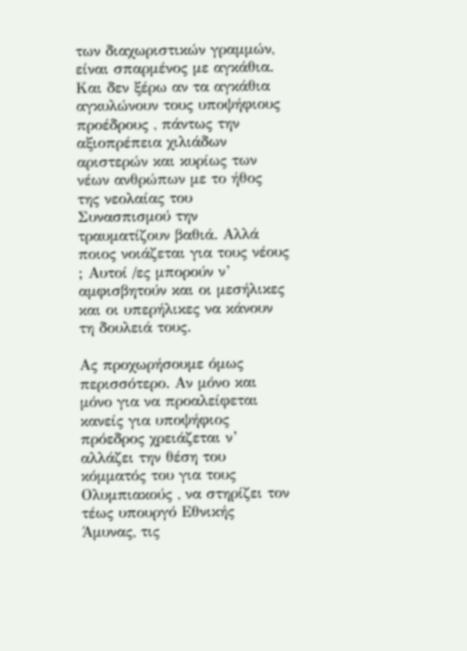των διαχωριστικών γραμμών, είναι σπαρμένος με αγκάθια. Και δεν ξέρω αν τα αγκάθια αγκυλώνουν τους υποψήφιους προέδρους , πάντως την αξιοπρέπεια χιλιάδων αριστερών και κυρίως των νέων ανθρώπων με το ήθος της νεολαίας του Συνασπισμού την τραυματίζουν βαθιά. Αλλά ποιος νοιάζεται για τους νέους ; Αυτοί /ες μπορούν ν’ αμφισβητούν και οι μεσήλικες και οι υπερήλικες να κάνουν τη δουλειά τους.

Ας προχωρήσουμε όμως περισσότερο. Αν μόνο και μόνο για να προαλείφεται κανείς για υποψήφιος πρόεδρος χρειάζεται ν’ αλλάζει την θέση του κόμματός του για τους Ολυμπιακούς , να στηρίζει τον τέως υπουργό Εθνικής Άμυνας, τις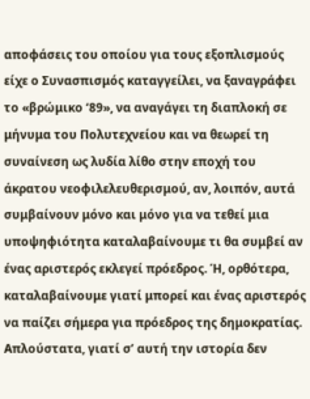αποφάσεις του οποίου για τους εξοπλισμούς είχε ο Συνασπισμός καταγγείλει, να ξαναγράφει το «βρώμικο ‘89», να αναγάγει τη διαπλοκή σε μήνυμα του Πολυτεχνείου και να θεωρεί τη συναίνεση ως λυδία λίθο στην εποχή του άκρατου νεοφιλελευθερισμού, αν, λοιπόν, αυτά συμβαίνουν μόνο και μόνο για να τεθεί μια υποψηφιότητα καταλαβαίνουμε τι θα συμβεί αν ένας αριστερός εκλεγεί πρόεδρος. Ή, ορθότερα, καταλαβαίνουμε γιατί μπορεί και ένας αριστερός να παίζει σήμερα για πρόεδρος της δημοκρατίας. Απλούστατα, γιατί σ’ αυτή την ιστορία δεν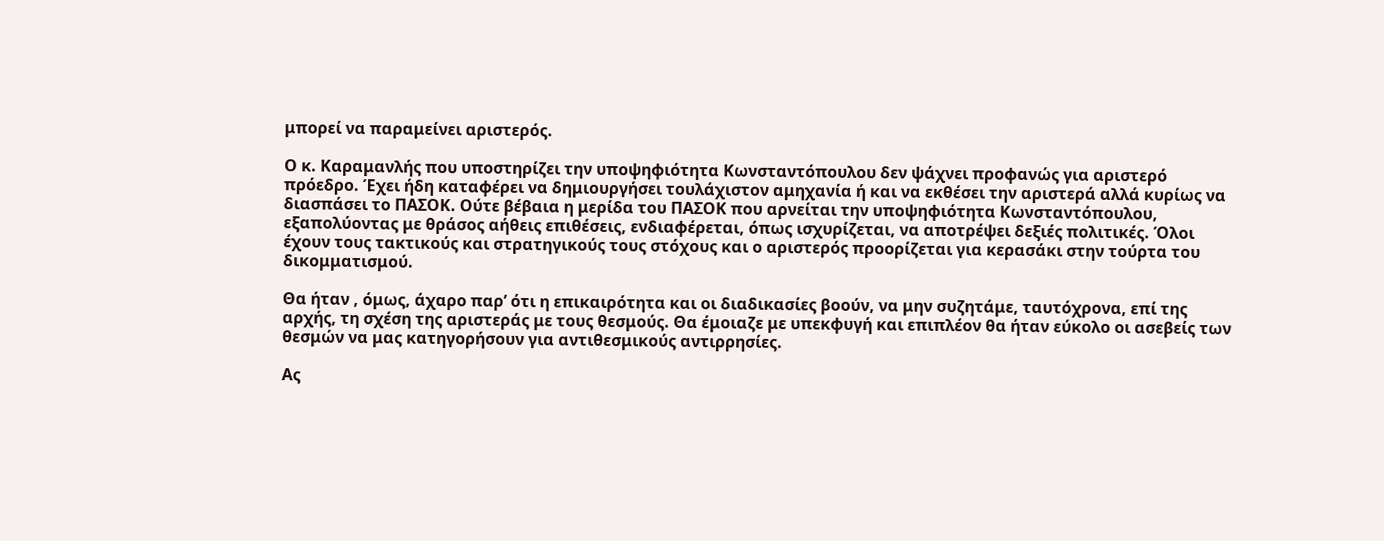μπορεί να παραμείνει αριστερός.

Ο κ. Καραμανλής που υποστηρίζει την υποψηφιότητα Κωνσταντόπουλου δεν ψάχνει προφανώς για αριστερό πρόεδρο. Έχει ήδη καταφέρει να δημιουργήσει τουλάχιστον αμηχανία ή και να εκθέσει την αριστερά αλλά κυρίως να διασπάσει το ΠΑΣΟΚ. Ούτε βέβαια η μερίδα του ΠΑΣΟΚ που αρνείται την υποψηφιότητα Κωνσταντόπουλου, εξαπολύοντας με θράσος αήθεις επιθέσεις, ενδιαφέρεται, όπως ισχυρίζεται, να αποτρέψει δεξιές πολιτικές. Όλοι έχουν τους τακτικούς και στρατηγικούς τους στόχους και ο αριστερός προορίζεται για κερασάκι στην τούρτα του δικομματισμού.

Θα ήταν , όμως, άχαρο παρ’ ότι η επικαιρότητα και οι διαδικασίες βοούν, να μην συζητάμε, ταυτόχρονα, επί της αρχής, τη σχέση της αριστεράς με τους θεσμούς. Θα έμοιαζε με υπεκφυγή και επιπλέον θα ήταν εύκολο οι ασεβείς των θεσμών να μας κατηγορήσουν για αντιθεσμικούς αντιρρησίες.

Ας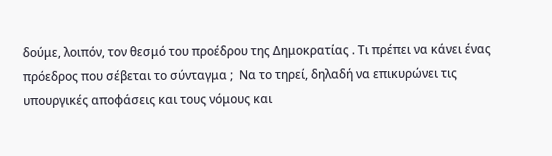δούμε, λοιπόν, τον θεσμό του προέδρου της Δημοκρατίας . Τι πρέπει να κάνει ένας πρόεδρος που σέβεται το σύνταγμα ;  Να το τηρεί, δηλαδή να επικυρώνει τις υπουργικές αποφάσεις και τους νόμους και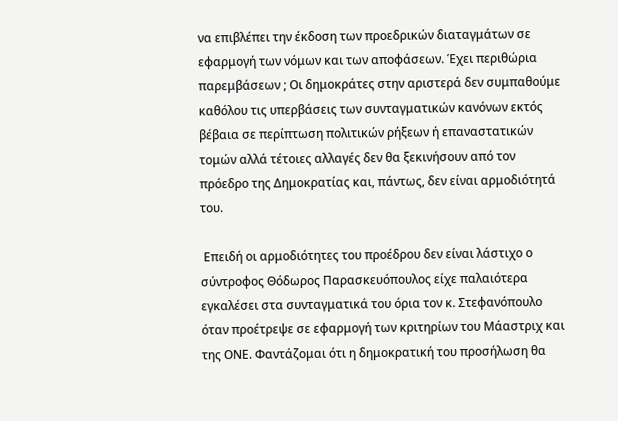να επιβλέπει την έκδοση των προεδρικών διαταγμάτων σε εφαρμογή των νόμων και των αποφάσεων. Έχει περιθώρια παρεμβάσεων ; Οι δημοκράτες στην αριστερά δεν συμπαθούμε καθόλου τις υπερβάσεις των συνταγματικών κανόνων εκτός βέβαια σε περίπτωση πολιτικών ρήξεων ή επαναστατικών τομών αλλά τέτοιες αλλαγές δεν θα ξεκινήσουν από τον πρόεδρο της Δημοκρατίας και, πάντως, δεν είναι αρμοδιότητά του.

 Επειδή οι αρμοδιότητες του προέδρου δεν είναι λάστιχο ο σύντροφος Θόδωρος Παρασκευόπουλος είχε παλαιότερα εγκαλέσει στα συνταγματικά του όρια τον κ. Στεφανόπουλο όταν προέτρεψε σε εφαρμογή των κριτηρίων του Μάαστριχ και της ΟΝΕ. Φαντάζομαι ότι η δημοκρατική του προσήλωση θα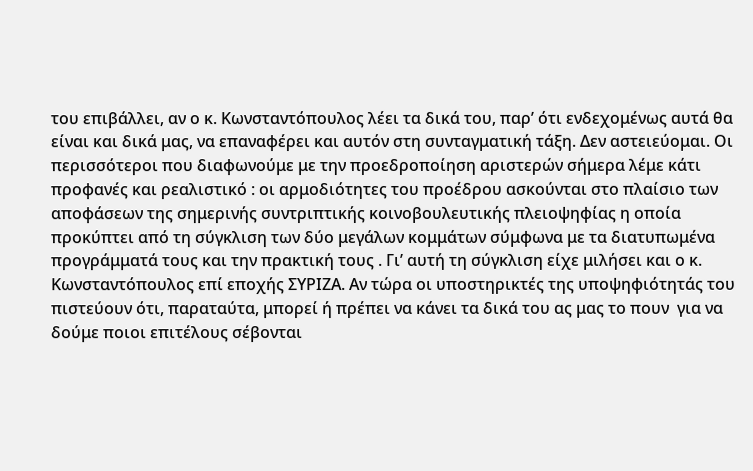του επιβάλλει, αν ο κ. Κωνσταντόπουλος λέει τα δικά του, παρ’ ότι ενδεχομένως αυτά θα είναι και δικά μας, να επαναφέρει και αυτόν στη συνταγματική τάξη. Δεν αστειεύομαι. Οι περισσότεροι που διαφωνούμε με την προεδροποίηση αριστερών σήμερα λέμε κάτι προφανές και ρεαλιστικό : οι αρμοδιότητες του προέδρου ασκούνται στο πλαίσιο των αποφάσεων της σημερινής συντριπτικής κοινοβουλευτικής πλειοψηφίας η οποία προκύπτει από τη σύγκλιση των δύο μεγάλων κομμάτων σύμφωνα με τα διατυπωμένα προγράμματά τους και την πρακτική τους . Γι’ αυτή τη σύγκλιση είχε μιλήσει και ο κ. Κωνσταντόπουλος επί εποχής ΣΥΡΙΖΑ. Αν τώρα οι υποστηρικτές της υποψηφιότητάς του πιστεύουν ότι, παραταύτα, μπορεί ή πρέπει να κάνει τα δικά του ας μας το πουν  για να δούμε ποιοι επιτέλους σέβονται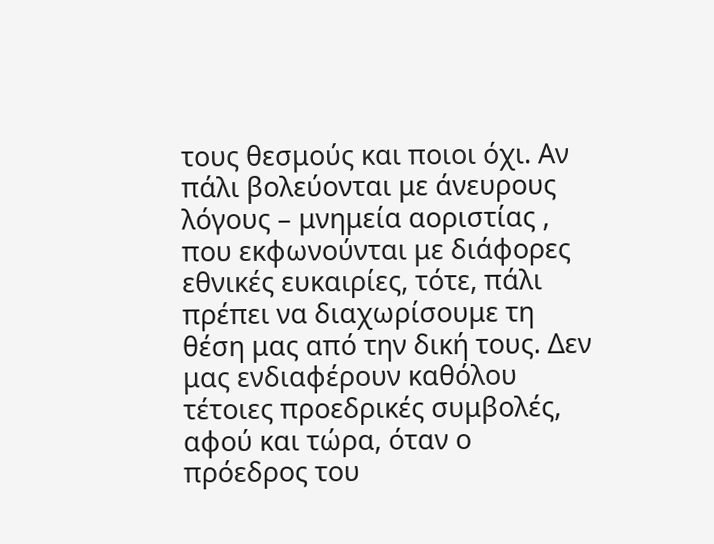τους θεσμούς και ποιοι όχι. Αν πάλι βολεύονται με άνευρους λόγους – μνημεία αοριστίας , που εκφωνούνται με διάφορες εθνικές ευκαιρίες, τότε, πάλι πρέπει να διαχωρίσουμε τη θέση μας από την δική τους. Δεν μας ενδιαφέρουν καθόλου τέτοιες προεδρικές συμβολές, αφού και τώρα, όταν ο πρόεδρος του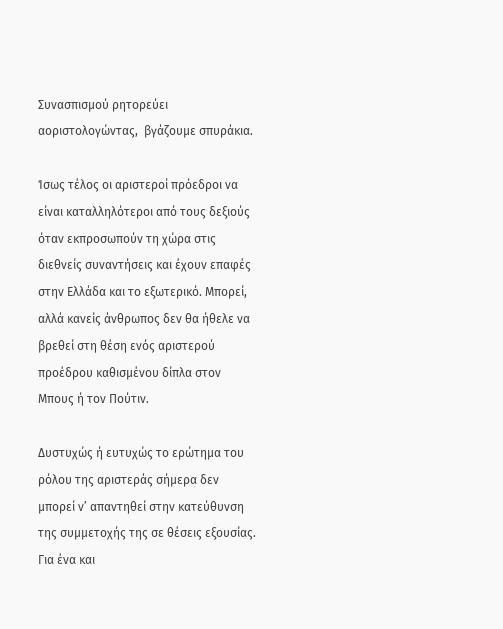Συνασπισμού ρητορεύει αοριστολογώντας,  βγάζουμε σπυράκια.

Ίσως τέλος οι αριστεροί πρόεδροι να είναι καταλληλότεροι από τους δεξιούς όταν εκπροσωπούν τη χώρα στις διεθνείς συναντήσεις και έχουν επαφές στην Ελλάδα και το εξωτερικό. Μπορεί, αλλά κανείς άνθρωπος δεν θα ήθελε να βρεθεί στη θέση ενός αριστερού προέδρου καθισμένου δίπλα στον Μπους ή τον Πούτιν.

Δυστυχώς ή ευτυχώς το ερώτημα του ρόλου της αριστεράς σήμερα δεν μπορεί ν’ απαντηθεί στην κατεύθυνση της συμμετοχής της σε θέσεις εξουσίας. Για ένα και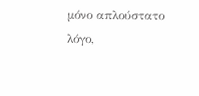μόνο απλούστατο λόγο,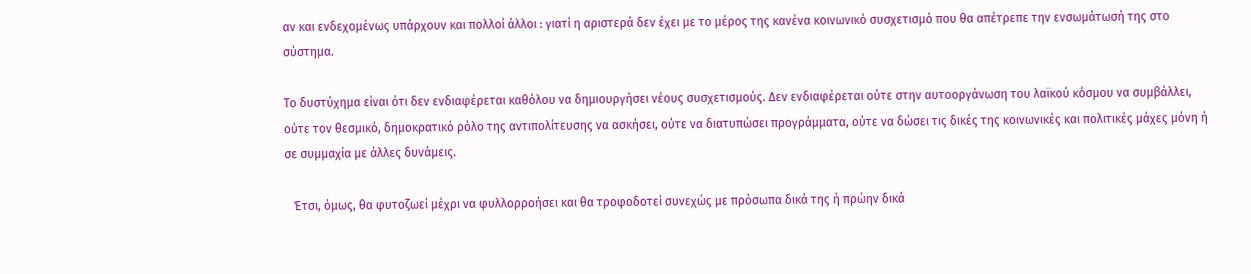αν και ενδεχομένως υπάρχουν και πολλοί άλλοι : γιατί η αριστερά δεν έχει με το μέρος της κανένα κοινωνικό συσχετισμό που θα απέτρεπε την ενσωμάτωσή της στο σύστημα.

Το δυστύχημα είναι ότι δεν ενδιαφέρεται καθόλου να δημιουργήσει νέους συσχετισμούς. Δεν ενδιαφέρεται ούτε στην αυτοοργάνωση του λαϊκού κόσμου να συμβάλλει, ούτε τον θεσμικό, δημοκρατικό ρόλο της αντιπολίτευσης να ασκήσει, ούτε να διατυπώσει προγράμματα, ούτε να δώσει τις δικές της κοινωνικές και πολιτικές μάχες μόνη ή σε συμμαχία με άλλες δυνάμεις.

   Έτσι, όμως, θα φυτοζωεί μέχρι να φυλλορροήσει και θα τροφοδοτεί συνεχώς με πρόσωπα δικά της ή πρώην δικά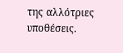της αλλότριες υποθέσεις.